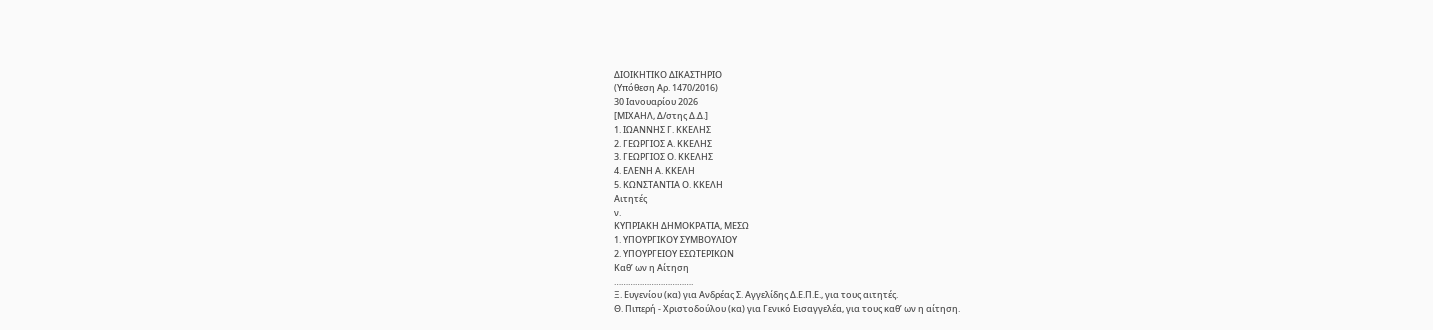ΔΙΟΙΚΗΤΙΚΟ ΔΙΚΑΣΤΗΡΙΟ
(Υπόθεση Αρ. 1470/2016)
30 Ιανουαρίου 2026
[ΜΙΧΑΗΛ, Δ/στης Δ.Δ.]
1. ΙΩΑΝΝΗΣ Γ. ΚΚΕΛΗΣ
2. ΓΕΩΡΓΙΟΣ Α. ΚΚΕΛΗΣ
3. ΓΕΩΡΓΙΟΣ Ο. ΚΚΕΛΗΣ
4. ΕΛΕΝΗ Α. ΚΚΕΛΗ
5. ΚΩΝΣΤΑΝΤΙΑ Ο. ΚΚΕΛΗ
Αιτητές
ν.
ΚΥΠΡΙΑΚΗ ΔΗΜΟΚΡΑΤΙΑ, ΜΕΣΩ
1. ΥΠΟΥΡΓΙΚΟΥ ΣΥΜΒΟΥΛΙΟΥ
2. ΥΠΟΥΡΓΕΙΟΥ ΕΣΩΤΕΡΙΚΩΝ
Καθ’ ων η Αίτηση
…………………………….
Ξ. Ευγενίου (κα) για Ανδρέας Σ. Αγγελίδης Δ.Ε.Π.Ε., για τους αιτητές.
Θ. Πιπερή - Χριστοδούλου (κα) για Γενικό Εισαγγελέα, για τους καθ’ ων η αίτηση.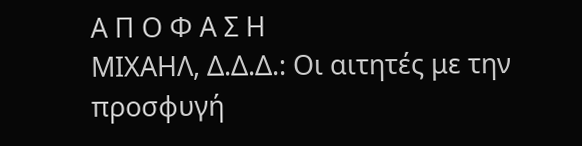Α Π Ο Φ Α Σ Η
ΜΙΧΑΗΛ, Δ.Δ.Δ.: Οι αιτητές με την προσφυγή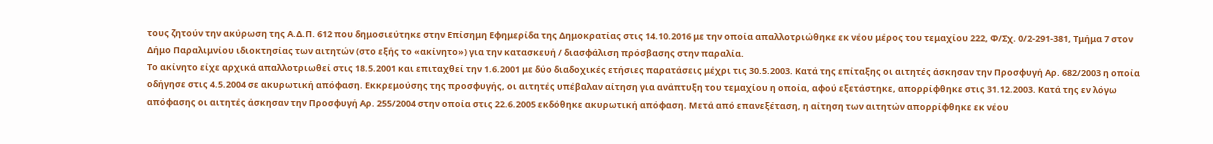τους ζητούν την ακύρωση της Α.Δ.Π. 612 που δημοσιεύτηκε στην Επίσημη Εφημερίδα της Δημοκρατίας στις 14.10.2016 με την οποία απαλλοτριώθηκε εκ νέου μέρος του τεμαχίου 222, Φ/Σχ. 0/2-291-381, Τμήμα 7 στον Δήμο Παραλιμνίου ιδιοκτησίας των αιτητών (στο εξής το «ακίνητο») για την κατασκευή / διασφάλιση πρόσβασης στην παραλία.
Το ακίνητο είχε αρχικά απαλλοτριωθεί στις 18.5.2001 και επιταχθεί την 1.6.2001 με δύο διαδοχικές ετήσιες παρατάσεις μέχρι τις 30.5.2003. Κατά της επίταξης οι αιτητές άσκησαν την Προσφυγή Αρ. 682/2003 η οποία οδήγησε στις 4.5.2004 σε ακυρωτική απόφαση. Εκκρεμούσης της προσφυγής, οι αιτητές υπέβαλαν αίτηση για ανάπτυξη του τεμαχίου η οποία, αφού εξετάστηκε, απορρίφθηκε στις 31.12.2003. Κατά της εν λόγω απόφασης οι αιτητές άσκησαν την Προσφυγή Αρ. 255/2004 στην οποία στις 22.6.2005 εκδόθηκε ακυρωτική απόφαση. Μετά από επανεξέταση, η αίτηση των αιτητών απορρίφθηκε εκ νέου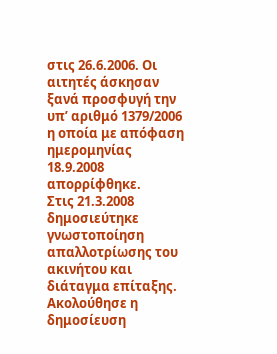στις 26.6.2006. Οι αιτητές άσκησαν ξανά προσφυγή την υπ’ αριθμό 1379/2006 η οποία με απόφαση ημερομηνίας 18.9.2008 απορρίφθηκε.
Στις 21.3.2008 δημοσιεύτηκε γνωστοποίηση απαλλοτρίωσης του ακινήτου και διάταγμα επίταξης. Ακολούθησε η δημοσίευση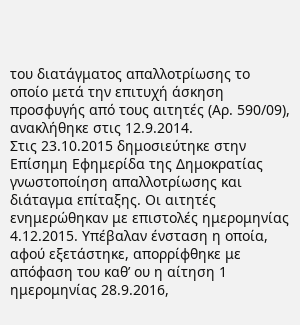του διατάγματος απαλλοτρίωσης το οποίο μετά την επιτυχή άσκηση προσφυγής από τους αιτητές (Αρ. 590/09), ανακλήθηκε στις 12.9.2014.
Στις 23.10.2015 δημοσιεύτηκε στην Επίσημη Εφημερίδα της Δημοκρατίας γνωστοποίηση απαλλοτρίωσης και διάταγμα επίταξης. Οι αιτητές ενημερώθηκαν με επιστολές ημερομηνίας 4.12.2015. Υπέβαλαν ένσταση η οποία, αφού εξετάστηκε, απορρίφθηκε με απόφαση του καθ’ ου η αίτηση 1 ημερομηνίας 28.9.2016,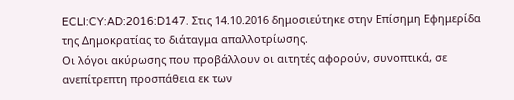ECLI:CY:AD:2016:D147. Στις 14.10.2016 δημοσιεύτηκε στην Επίσημη Εφημερίδα της Δημοκρατίας το διάταγμα απαλλοτρίωσης.
Οι λόγοι ακύρωσης που προβάλλουν οι αιτητές αφορούν, συνοπτικά, σε ανεπίτρεπτη προσπάθεια εκ των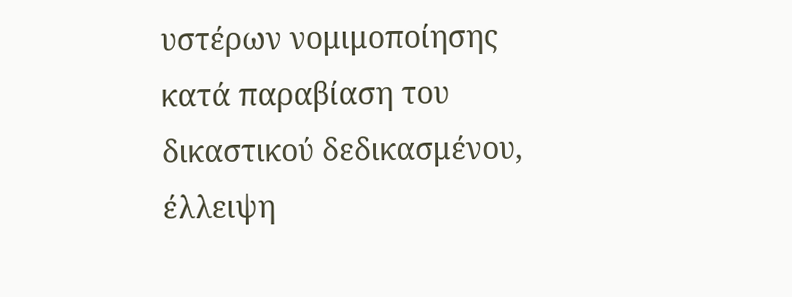υστέρων νομιμοποίησης κατά παραβίαση του δικαστικού δεδικασμένου, έλλειψη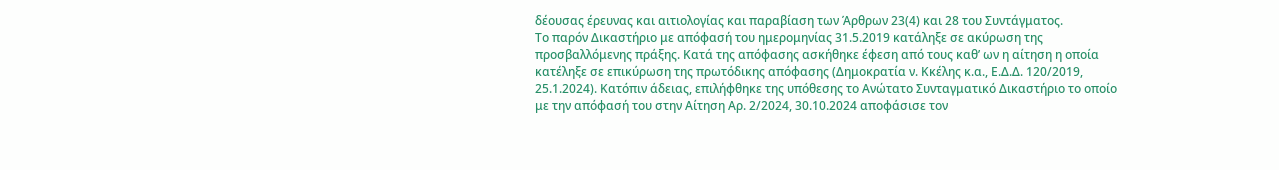δέουσας έρευνας και αιτιολογίας και παραβίαση των Άρθρων 23(4) και 28 του Συντάγματος.
Το παρόν Δικαστήριο με απόφασή του ημερομηνίας 31.5.2019 κατάληξε σε ακύρωση της προσβαλλόμενης πράξης. Κατά της απόφασης ασκήθηκε έφεση από τους καθ’ ων η αίτηση η οποία κατέληξε σε επικύρωση της πρωτόδικης απόφασης (Δημοκρατία ν. Κκέλης κ.α., Ε.Δ.Δ. 120/2019, 25.1.2024). Κατόπιν άδειας, επιλήφθηκε της υπόθεσης το Ανώτατο Συνταγματικό Δικαστήριο το οποίο με την απόφασή του στην Αίτηση Αρ. 2/2024, 30.10.2024 αποφάσισε τον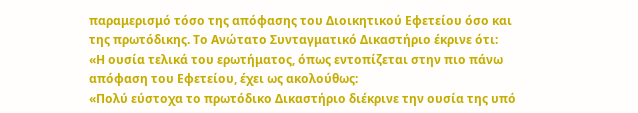παραμερισμό τόσο της απόφασης του Διοικητικού Εφετείου όσο και της πρωτόδικης. Το Ανώτατο Συνταγματικό Δικαστήριο έκρινε ότι:
«Η ουσία τελικά του ερωτήματος, όπως εντοπίζεται στην πιο πάνω απόφαση του Εφετείου, έχει ως ακολούθως:
«Πολύ εύστοχα το πρωτόδικο Δικαστήριο διέκρινε την ουσία της υπό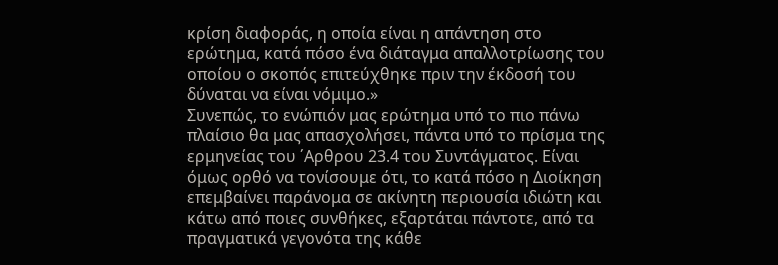κρίση διαφοράς, η οποία είναι η απάντηση στο ερώτημα, κατά πόσο ένα διάταγμα απαλλοτρίωσης του οποίου ο σκοπός επιτεύχθηκε πριν την έκδοσή του δύναται να είναι νόμιμο.»
Συνεπώς, το ενώπιόν μας ερώτημα υπό το πιο πάνω πλαίσιο θα μας απασχολήσει, πάντα υπό το πρίσμα της ερμηνείας του ΄Αρθρου 23.4 του Συντάγματος. Είναι όμως ορθό να τονίσουμε ότι, το κατά πόσο η Διοίκηση επεμβαίνει παράνομα σε ακίνητη περιουσία ιδιώτη και κάτω από ποιες συνθήκες, εξαρτάται πάντοτε, από τα πραγματικά γεγονότα της κάθε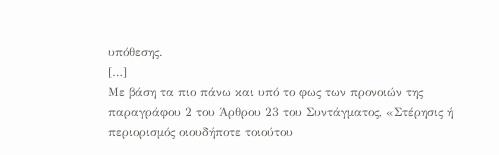υπόθεσης.
[…]
Με βάση τα πιο πάνω και υπό το φως των προνοιών της παραγράφου 2 του Άρθρου 23 του Συντάγματος, «Στέρησις ή περιορισμός οιουδήποτε τοιούτου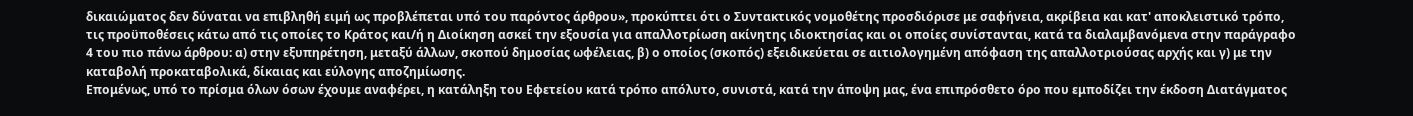δικαιώματος δεν δύναται να επιβληθή ειμή ως προβλέπεται υπό του παρόντος άρθρου», προκύπτει ότι ο Συντακτικός νομοθέτης προσδιόρισε με σαφήνεια, ακρίβεια και κατ' αποκλειστικό τρόπο, τις προϋποθέσεις κάτω από τις οποίες το Κράτος και/ή η Διοίκηση ασκεί την εξουσία για απαλλοτρίωση ακίνητης ιδιοκτησίας και οι οποίες συνίστανται, κατά τα διαλαμβανόμενα στην παράγραφο 4 του πιο πάνω άρθρου: α) στην εξυπηρέτηση, μεταξύ άλλων, σκοπού δημοσίας ωφέλειας, β) ο οποίος (σκοπός) εξειδικεύεται σε αιτιολογημένη απόφαση της απαλλοτριούσας αρχής και γ) με την καταβολή προκαταβολικά, δίκαιας και εύλογης αποζημίωσης.
Επομένως, υπό το πρίσμα όλων όσων έχουμε αναφέρει, η κατάληξη του Εφετείου κατά τρόπο απόλυτο, συνιστά, κατά την άποψη μας, ένα επιπρόσθετο όρο που εμποδίζει την έκδοση Διατάγματος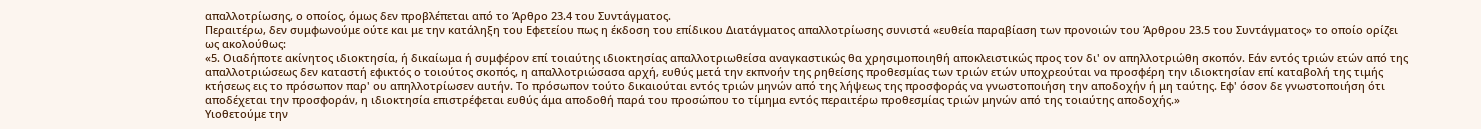απαλλοτρίωσης, ο οποίος, όμως δεν προβλέπεται από το Άρθρο 23.4 του Συντάγματος.
Περαιτέρω, δεν συμφωνούμε ούτε και με την κατάληξη του Εφετείου πως η έκδοση του επίδικου Διατάγματος απαλλοτρίωσης συνιστά «ευθεία παραβίαση των προνοιών του Άρθρου 23.5 του Συντάγματος» το οποίο ορίζει ως ακολούθως:
«5. Οιαδήποτε ακίνητος ιδιοκτησία, ή δικαίωμα ή συμφέρον επί τοιαύτης ιδιοκτησίας απαλλοτριωθείσα αναγκαστικώς θα χρησιμοποιηθή αποκλειστικώς προς τον δι' ον απηλλοτριώθη σκοπόν. Εάν εντός τριών ετών από της απαλλοτριώσεως δεν καταστή εφικτός ο τοιούτος σκοπός, η απαλλοτριώσασα αρχή, ευθύς μετά την εκπνοήν της ρηθείσης προθεσμίας των τριών ετών υποχρεούται να προσφέρη την ιδιοκτησίαν επί καταβολή της τιμής κτήσεως εις το πρόσωπον παρ' ου απηλλοτρίωσεν αυτήν. Το πρόσωπον τούτο δικαιούται εντός τριών μηνών από της λήψεως της προσφοράς να γνωστοποιήση την αποδοχήν ή μη ταύτης. Εφ' όσον δε γνωστοποιήση ότι αποδέχεται την προσφοράν, η ιδιοκτησία επιστρέφεται ευθύς άμα αποδοθή παρά του προσώπου το τίμημα εντός περαιτέρω προθεσμίας τριών μηνών από της τοιαύτης αποδοχής.»
Υιοθετούμε την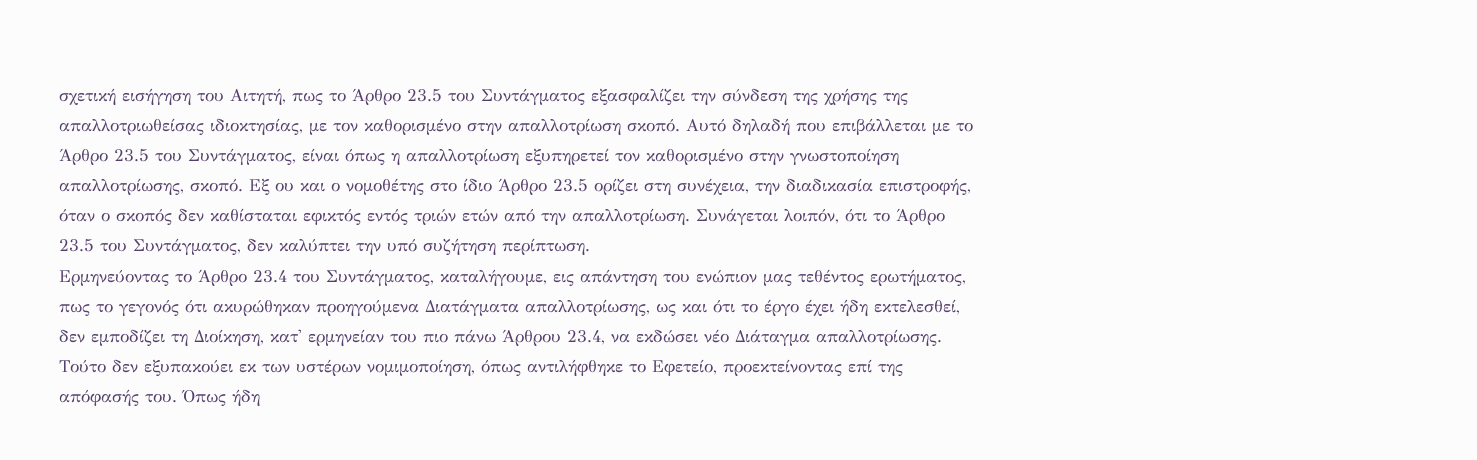σχετική εισήγηση του Αιτητή, πως το Άρθρο 23.5 του Συντάγματος εξασφαλίζει την σύνδεση της χρήσης της απαλλοτριωθείσας ιδιοκτησίας, με τον καθορισμένο στην απαλλοτρίωση σκοπό. Αυτό δηλαδή που επιβάλλεται με το Άρθρο 23.5 του Συντάγματος, είναι όπως η απαλλοτρίωση εξυπηρετεί τον καθορισμένο στην γνωστοποίηση απαλλοτρίωσης, σκοπό. Εξ ου και ο νομοθέτης στο ίδιο Άρθρο 23.5 ορίζει στη συνέχεια, την διαδικασία επιστροφής, όταν ο σκοπός δεν καθίσταται εφικτός εντός τριών ετών από την απαλλοτρίωση. Συνάγεται λοιπόν, ότι το Άρθρο 23.5 του Συντάγματος, δεν καλύπτει την υπό συζήτηση περίπτωση.
Ερμηνεύοντας το Άρθρο 23.4 του Συντάγματος, καταλήγουμε, εις απάντηση του ενώπιον μας τεθέντος ερωτήματος, πως το γεγονός ότι ακυρώθηκαν προηγούμενα Διατάγματα απαλλοτρίωσης, ως και ότι το έργο έχει ήδη εκτελεσθεί, δεν εμποδίζει τη Διοίκηση, κατ' ερμηνείαν του πιο πάνω Άρθρου 23.4, να εκδώσει νέο Διάταγμα απαλλοτρίωσης. Τούτο δεν εξυπακούει εκ των υστέρων νομιμοποίηση, όπως αντιλήφθηκε το Εφετείο, προεκτείνοντας επί της απόφασής του. Όπως ήδη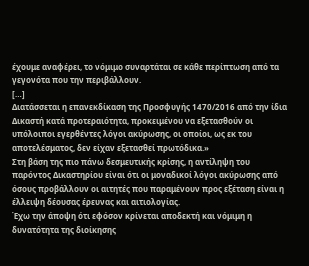έχουμε αναφέρει, το νόμιμο συναρτάται σε κάθε περίπτωση από τα γεγονότα που την περιβάλλουν.
[…]
Διατάσσεται η επανεκδίκαση της Προσφυγής 1470/2016 από την ίδια Δικαστή κατά προτεραιότητα, προκειμένου να εξετασθούν οι υπόλοιποι εγερθέντες λόγοι ακύρωσης, οι οποίοι, ως εκ του αποτελέσματος, δεν είχαν εξετασθεί πρωτόδικα.»
Στη βάση της πιο πάνω δεσμευτικής κρίσης, η αντίληψη του παρόντος Δικαστηρίου είναι ότι οι μοναδικοί λόγοι ακύρωσης από όσους προβάλλουν οι αιτητές που παραμένουν προς εξέταση είναι η έλλειψη δέουσας έρευνας και αιτιολογίας.
Έχω την άποψη ότι εφόσον κρίνεται αποδεκτή και νόμιμη η δυνατότητα της διοίκησης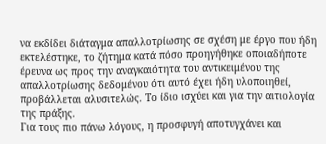να εκδίδει διάταγμα απαλλοτρίωσης σε σχέση με έργο που ήδη εκτελέστηκε, το ζήτημα κατά πόσο προηγήθηκε οποιαδήποτε έρευνα ως προς την αναγκαιότητα του αντικειμένου της απαλλοτρίωσης δεδομένου ότι αυτό έχει ήδη υλοποιηθεί, προβάλλεται αλυσιτελώς. Το ίδιο ισχύει και για την αιτιολογία της πράξης.
Για τους πιο πάνω λόγους, η προσφυγή αποτυγχάνει και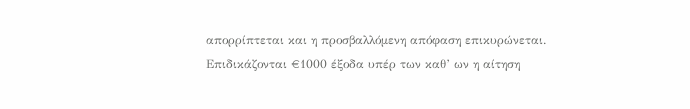απορρίπτεται και η προσβαλλόμενη απόφαση επικυρώνεται. Επιδικάζονται €1000 έξοδα υπέρ των καθ’ ων η αίτηση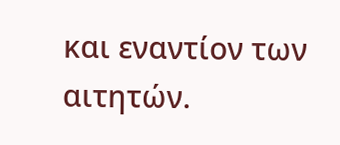και εναντίον των αιτητών.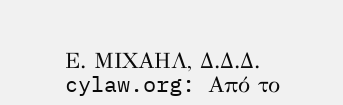Ε. ΜΙΧΑΗΛ, Δ.Δ.Δ.
cylaw.org: Από το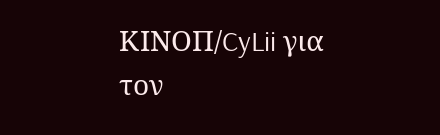ΚΙΝOΠ/CyLii για τον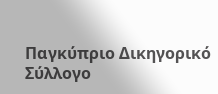Παγκύπριο Δικηγορικό Σύλλογο